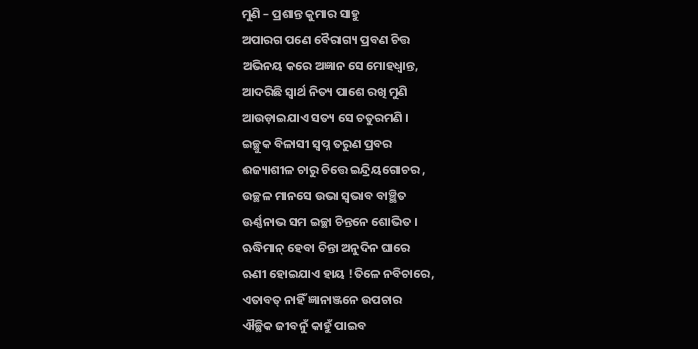ମୁଣି – ପ୍ରଶାନ୍ତ କୁମାର ସାହୁ
ଅପାରଗ ପଣେ ବୈରାଗ୍ୟ ପ୍ରବଣ ଚିତ୍ତ
ଅଭିନୟ କରେ ଅଜ୍ଞାନ ସେ ମୋହଧ୍ବାନ୍ତ,
ଆଦରିଛି ସ୍ବାର୍ଥ ନିତ୍ୟ ପାଶେ ରଖି ମୁଣି
ଆଉଡ଼ାଇଯାଏ ସତ୍ୟ ସେ ଚତୁରମଣି ।
ଇଚ୍ଛୁକ ବିଳାସୀ ସ୍ବପ୍ନ ତରୁଣ ପ୍ରବର
ଈଜ୍ୟାଶୀଳ ଚାରୁ ଚିତ୍ତେ ଇନ୍ଦ୍ରିୟଗୋଚର ,
ଉଚ୍ଛଳ ମାନସେ ଉଭା ସ୍ବଭାବ ବାଞ୍ଛିତ
ଊର୍ଣ୍ଣନାଭ ସମ ଇଚ୍ଛା ଚିନ୍ତନେ ଶୋଭିତ ।
ଋଦ୍ଧିମାନ୍ ହେବା ଚିନ୍ତା ଅନୁଦିନ ଘାରେ
ଋଣୀ ହୋଇଯାଏ ହାୟ !ତିଳେ ନବିଚାରେ,
ଏତାବତ୍ ନାହିଁ ଜ୍ଞାନାଞ୍ଜନେ ଉପଚାର
ଐଚ୍ଛିକ ଜୀବନୁଁ କାହୁଁ ପାଇବ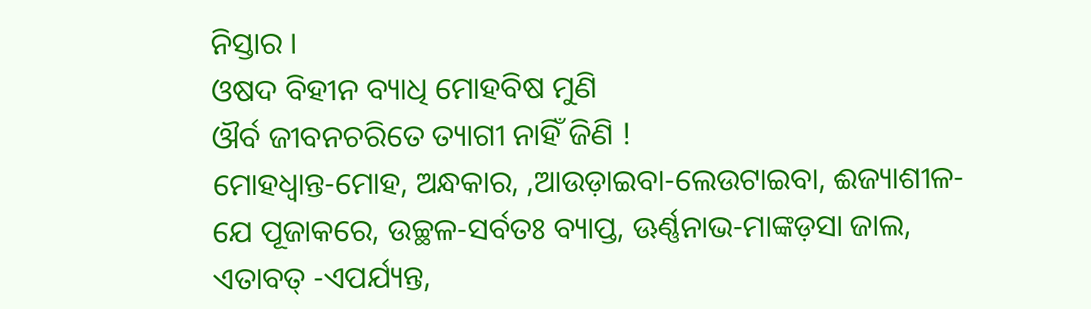ନିସ୍ତାର ।
ଓଷଦ ବିହୀନ ବ୍ୟାଧି ମୋହବିଷ ମୁଣି
ଔର୍ବ ଜୀବନଚରିତେ ତ୍ୟାଗୀ ନାହିଁ ଜିଣି !
ମୋହଧ୍ବାନ୍ତ-ମୋହ, ଅନ୍ଧକାର, ,ଆଉଡ଼ାଇବା-ଲେଉଟାଇବା, ଈଜ୍ୟାଶୀଳ-ଯେ ପୂଜାକରେ, ଉଚ୍ଛଳ-ସର୍ବତଃ ବ୍ୟାପ୍ତ, ଊର୍ଣ୍ଣନାଭ-ମାଙ୍କଡ଼ସା ଜାଲ, ଏତାବତ୍ -ଏପର୍ଯ୍ୟନ୍ତ,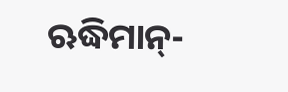ଋଦ୍ଧିମାନ୍-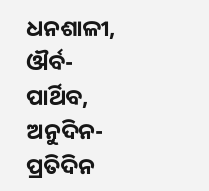ଧନଶାଳୀ, ଔର୍ବ-ପାର୍ଥିବ, ଅନୁଦିନ-ପ୍ରତିଦିନ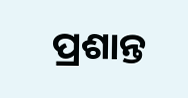ପ୍ରଶାନ୍ତ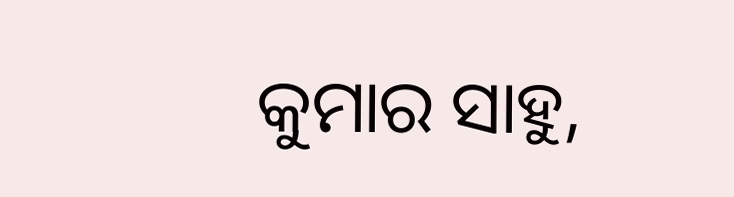କୁମାର ସାହୁ,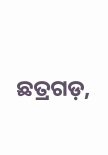ଛତ୍ରଗଡ଼,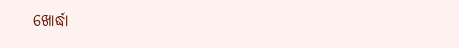ଖୋର୍ଦ୍ଧା